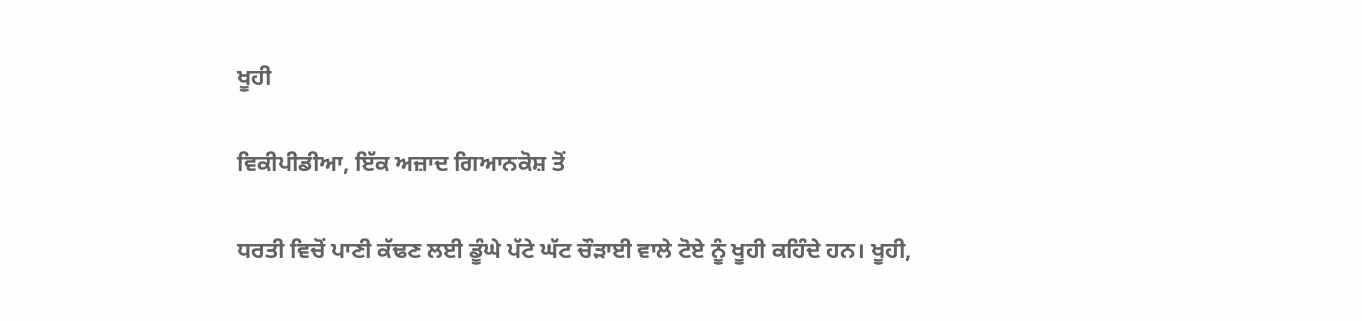ਖੂਹੀ

ਵਿਕੀਪੀਡੀਆ, ਇੱਕ ਅਜ਼ਾਦ ਗਿਆਨਕੋਸ਼ ਤੋਂ

ਧਰਤੀ ਵਿਚੋਂ ਪਾਣੀ ਕੱਢਣ ਲਈ ਡੂੰਘੇ ਪੱਟੇ ਘੱਟ ਚੌੜਾਈ ਵਾਲੇ ਟੋਏ ਨੂੰ ਖੂਹੀ ਕਹਿੰਦੇ ਹਨ। ਖੂਹੀ,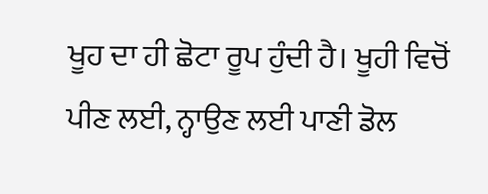ਖੂਹ ਦਾ ਹੀ ਛੋਟਾ ਰੂਪ ਹੁੰਦੀ ਹੈ। ਖੂਹੀ ਵਿਚੋਂ ਪੀਣ ਲਈ, ਨ੍ਹਾਉਣ ਲਈ ਪਾਣੀ ਡੋਲ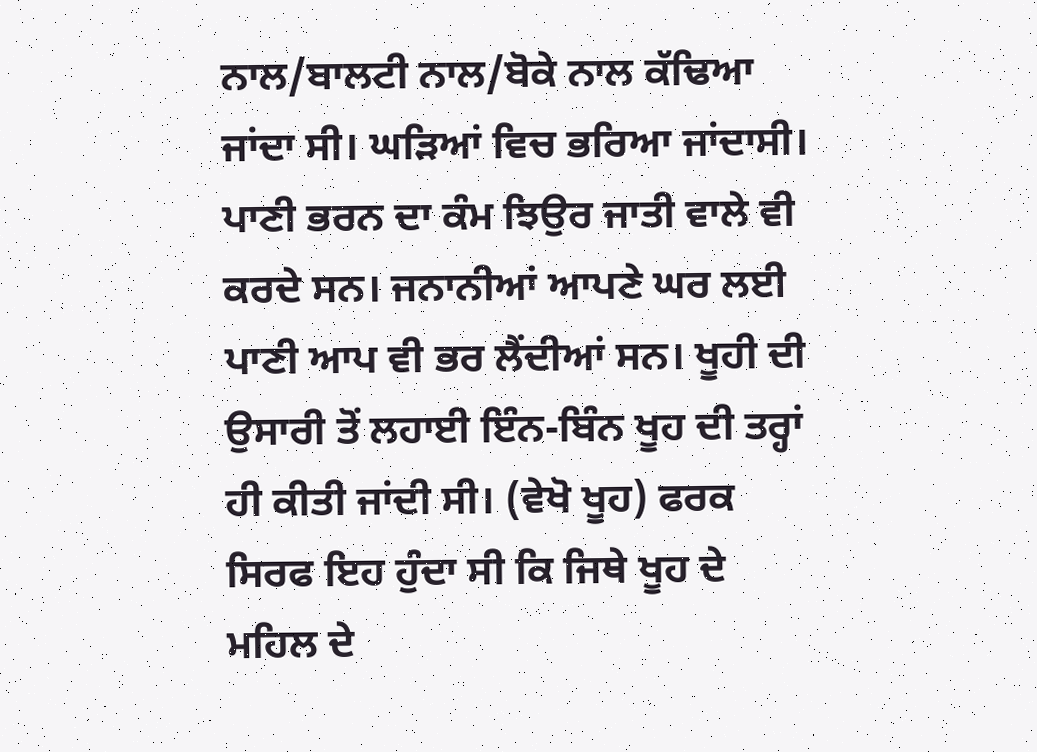ਨਾਲ/ਬਾਲਟੀ ਨਾਲ/ਬੋਕੇ ਨਾਲ ਕੱਢਿਆ ਜਾਂਦਾ ਸੀ। ਘੜਿਆਂ ਵਿਚ ਭਰਿਆ ਜਾਂਦਾਸੀ। ਪਾਣੀ ਭਰਨ ਦਾ ਕੰਮ ਝਿਉਰ ਜਾਤੀ ਵਾਲੇ ਵੀ ਕਰਦੇ ਸਨ। ਜਨਾਨੀਆਂ ਆਪਣੇ ਘਰ ਲਈ ਪਾਣੀ ਆਪ ਵੀ ਭਰ ਲੈਂਦੀਆਂ ਸਨ। ਖੂਹੀ ਦੀ ਉਸਾਰੀ ਤੋਂ ਲਹਾਈ ਇੰਨ-ਬਿੰਨ ਖੂਹ ਦੀ ਤਰ੍ਹਾਂ ਹੀ ਕੀਤੀ ਜਾਂਦੀ ਸੀ। (ਵੇਖੋ ਖੂਹ) ਫਰਕ ਸਿਰਫ ਇਹ ਹੁੰਦਾ ਸੀ ਕਿ ਜਿਥੇ ਖੂਹ ਦੇ ਮਹਿਲ ਦੇ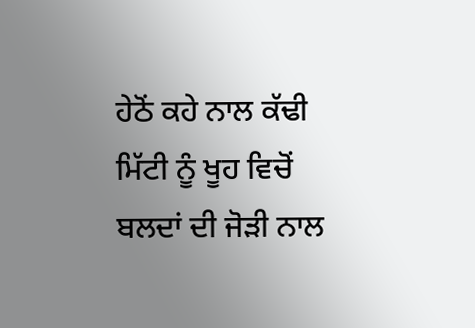ਹੇਠੋਂ ਕਹੇ ਨਾਲ ਕੱਢੀ ਮਿੱਟੀ ਨੂੰ ਖੂਹ ਵਿਚੋਂ ਬਲਦਾਂ ਦੀ ਜੋੜੀ ਨਾਲ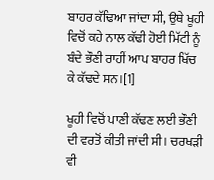ਬਾਹਰ ਕੱਢਿਆ ਜਾਂਦਾ ਸੀ, ਉਥੇ ਖੂਹੀ ਵਿਚੋਂ ਕਹੇ ਨਾਲ ਕੱਢੀ ਹੋਈ ਮਿੱਟੀ ਨੂੰ ਬੰਦੇ ਭੌਣੀ ਰਾਹੀਂ ਆਪ ਬਾਹਰ ਖਿੱਚ ਕੇ ਕੱਢਦੇ ਸਨ।[1]

ਖੂਹੀ ਵਿਚੋਂ ਪਾਣੀ ਕੱਢਣ ਲਈ ਭੌਣੀ ਦੀ ਵਰਤੋਂ ਕੀਤੀ ਜਾਂਦੀ ਸੀ। ਚਰਖੜੀ ਵੀ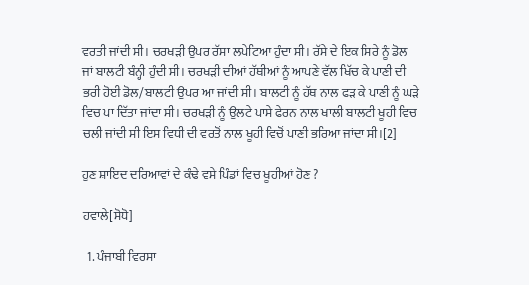ਵਰਤੀ ਜਾਂਦੀ ਸੀ। ਚਰਖੜੀ ਉਪਰ ਰੱਸਾ ਲਪੇਟਿਆ ਹੁੰਦਾ ਸੀ। ਰੱਸੇ ਦੇ ਇਕ ਸਿਰੇ ਨੂੰ ਡੋਲ ਜਾਂ ਬਾਲਟੀ ਬੰਨ੍ਹੀ ਹੁੰਦੀ ਸੀ। ਚਰਖੜੀ ਦੀਆਂ ਹੱਥੀਆਂ ਨੂੰ ਆਪਣੇ ਵੱਲ ਖਿੱਚ ਕੇ ਪਾਣੀ ਦੀ ਭਰੀ ਹੋਈ ਡੋਲ/ਬਾਲਟੀ ਉਪਰ ਆ ਜਾਂਦੀ ਸੀ। ਬਾਲਟੀ ਨੂੰ ਹੱਥ ਨਾਲ ਫੜ ਕੇ ਪਾਣੀ ਨੂੰ ਘੜੇ ਵਿਚ ਪਾ ਦਿੱਤਾ ਜਾਂਦਾ ਸੀ। ਚਰਖੜੀ ਨੂੰ ਉਲਟੇ ਪਾਸੇ ਫੇਰਨ ਨਾਲ ਖਾਲੀ ਬਾਲਟੀ ਖੂਹੀ ਵਿਚ ਚਲੀ ਜਾਂਦੀ ਸੀ ਇਸ ਵਿਧੀ ਦੀ ਵਰਤੋਂ ਨਾਲ ਖੂਹੀ ਵਿਚੋਂ ਪਾਣੀ ਭਰਿਆ ਜਾਂਦਾ ਸੀ।[2]

ਹੁਣ ਸ਼ਾਇਦ ਦਰਿਆਵਾਂ ਦੇ ਕੰਢੇ ਵਸੇ ਪਿੰਡਾਂ ਵਿਚ ਖੂਹੀਆਂ ਹੋਣ ?

ਹਵਾਲੇ[ਸੋਧੋ]

  1. ਪੰਜਾਬੀ ਵਿਰਸਾ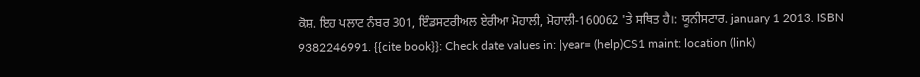ਕੋਸ਼. ਇਹ ਪਲਾਟ ਨੰਬਰ 301, ਇੰਡਸਟਰੀਅਲ ਏਰੀਆ ਮੋਹਾਲੀ, ਮੋਹਾਲੀ-160062 'ਤੇ ਸਥਿਤ ਹੈ।: ਯੂਨੀਸਟਾਰ. january 1 2013. ISBN 9382246991. {{cite book}}: Check date values in: |year= (help)CS1 maint: location (link)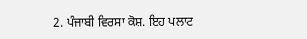2. ਪੰਜਾਬੀ ਵਿਰਸਾ ਕੋਸ਼. ਇਹ ਪਲਾਟ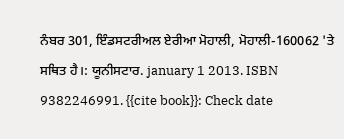ਨੰਬਰ 301, ਇੰਡਸਟਰੀਅਲ ਏਰੀਆ ਮੋਹਾਲੀ, ਮੋਹਾਲੀ-160062 'ਤੇ ਸਥਿਤ ਹੈ।: ਯੂਨੀਸਟਾਰ. january 1 2013. ISBN 9382246991. {{cite book}}: Check date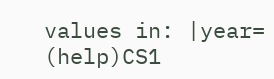values in: |year= (help)CS1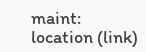maint: location (link)